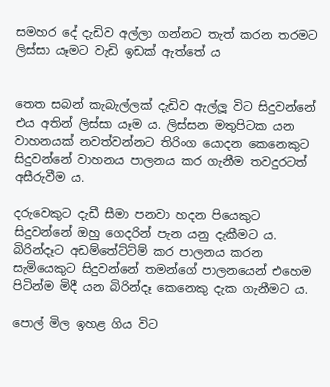සමහර දේ දැඩිව අල්ලා ගන්නට තැත් කරන තරමට ලිස්සා යෑමට වැඩි ඉඩක් ඇත්තේ ය


තෙත සබන් කැබැල්ලක් දැඩිව ඇල්ලූ විට සිදුවන්නේ එය අතින් ලිස්සා යෑම ය. ලිස්සන මතුපිටක යන වාහනයක් නවත්වන්නට තිරිංග යොදන කෙනෙකුට සිදුවන්නේ වාහනය පාලනය කර ගැනීම තවදුරටත් අසීරුවීම ය.

දරුවෙකුට දැඩී සීමා පනවා හදන පියෙකුට සිදුවන්නේ ඔහු ගෙදරින් පැන යනු දැකීමට ය. බිරින්දෑට අඩම්තේට්ට්ම් කර පාලනය කරන සැමියෙකුට සිදුවන්නේ තමන්ගේ පාලනයෙන් එහෙම පිටින්ම මිදී යන බිරින්දෑ කෙනෙකු දැක ගැනීමට ය.

පොල් මිල ඉහළ ගිය විට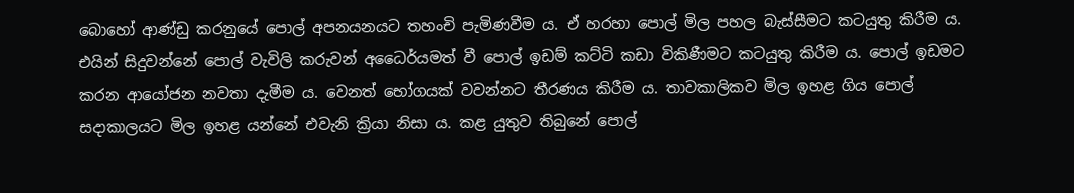බොහෝ ආණ්ඩු කරනුයේ පොල් අපනයනයට තහංචි පැමිණවීම ය. ඒ හරහා පොල් මිල පහල බැස්සීමට කටයුතු කිරීම ය. එයින් සිදුවන්නේ පොල් වැවිලි කරුවන් අධෛර්යමත් වී පොල් ඉඩම් කට්ටි කඩා විකිණීමට කටයුතු කිරීම ය. පොල් ඉඩමට කරන ආයෝජන නවතා දැමීම ය. වෙනත් භෝගයක් වවන්නට තීරණය කිරීම ය. තාවකාලිකව මිල ඉහළ ගිය පොල් සදාකාලයට මිල ඉහළ යන්නේ එවැනි ක්‍රියා නිසා ය. කළ යුතුව තිබුනේ පොල්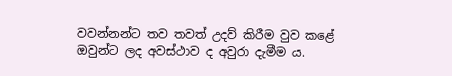වවන්නන්ට තව තවත් උදව් කිරීම වුව කළේ ඔවුන්ට ලද අවස්ථාව ද අවුරා දැමීම ය.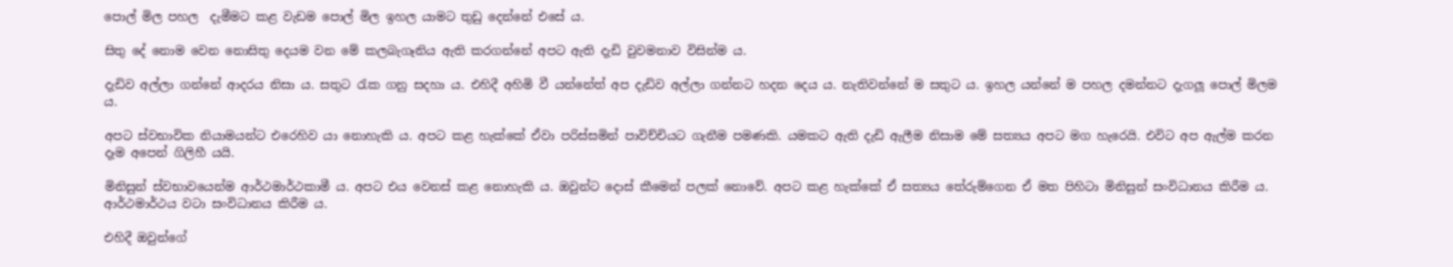පොල් මිල පහල  දැමීමට කළ වැඩම පොල් මිල ඉහල යාමට තුඩු දෙන්නේ එසේ ය.

සිතු දේ නොම වෙන නොසිතු දෙයම වන මේ කලබැගෑනිය ඇති කරගන්නේ අපට ඇති දැඩි වුවමනාව විසින්ම ය.

දැඩිව අල්ලා ගන්නේ ආදරය නිසා ය. සතුට රැක ගනු සදහා ය. එහිදී අහිමි වී යන්නේත් අප දැඩිව අල්ලා ගන්නට හදන දෙය ය. නැතිවන්නේ ම සතුට ය. ඉහල යන්නේ ම පහල දමන්නට දැගලූ පොල් මිලම ය.

අපට ස්වභාවික නියාමයන්ට එරෙහිව යා නොහැකි ය. අපට කළ හැක්කේ ඒවා පරිස්සමින් පාවිච්චියට ගැනීම පමණකි. යමකට ඇති දැඩි ඇලීම නිසාම මේ සත්‍යය අපට මග හැරෙයි. එවිට අප ඇල්ම කරන දෑම අපෙන් ගිලිහී යයි.

මිනිසුන් ස්වභාවයෙන්ම ආර්ථමාර්ථකාමී ය. අපට එය වෙනස් කළ නොහැකි ය. ඔවුන්ට දොස් කීමෙන් පලක් නොවේ. අපට කළ හැක්කේ ඒ සත්‍යය තේරුම්ගෙන ඒ මත පිහිටා මිනිසුන් සංවිධානය කිරීම ය. ආර්ථමාර්ථය වටා සංවිධානය කිරීම ය.

එහිදී ඔවුන්ගේ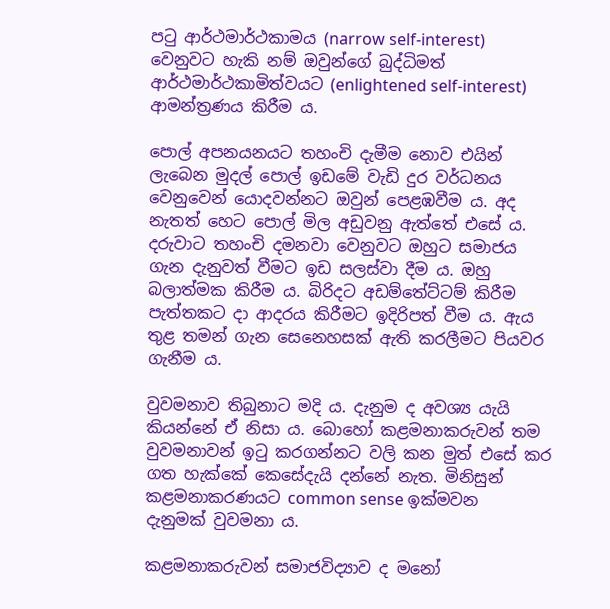පටු ආර්ථමාර්ථකාමය (narrow self-interest) වෙනුවට හැකි නම් ඔවුන්ගේ බුද්ධිමත් ආර්ථමාර්ථකාමිත්වයට (enlightened self-interest) ආමන්ත්‍රණය කිරීම ය.

පොල් අපනයනයට තහංචි දැමීම නොව එයින් ලැබෙන මුදල් පොල් ඉඩමේ වැඩි දුර වර්ධනය වෙනුවෙන් යොදවන්නට ඔවුන් පෙළඹවීම ය. අද නැතත් හෙට පොල් මිල අඩුවනු ඇත්තේ එසේ ය. දරුවාට තහංචි දමනවා වෙනුවට ඔහුට සමාජය ගැන දැනුවත් වීමට ඉඩ සලස්වා දීම ය. ඔහු බලාත්මක කිරීම ය. බිරිදට අඩම්තේට්ටම් කිරීම පැත්තකට දා ආදරය කිරීමට ඉදිරිපත් වීම ය. ඇය තුළ තමන් ගැන සෙනෙහසක් ඇති කරලීමට පියවර ගැනීම ය.

වුවමනාව තිබුනාට මදි ය. දැනුම ද අවශ්‍ය යැයි කියන්නේ ඒ නිසා ය. බොහෝ කළමනාකරුවන් තම වුවමනාවන් ඉටු කරගන්නට වලි කන මුත් එසේ කර ගත හැක්කේ කෙසේදැයි දන්නේ නැත. මිනිසුන් කළමනාකරණයට common sense ඉක්මවන දැනුමක් වුවමනා ය.

කළමනාකරුවන් සමාජවිද්‍යාව ද මනෝ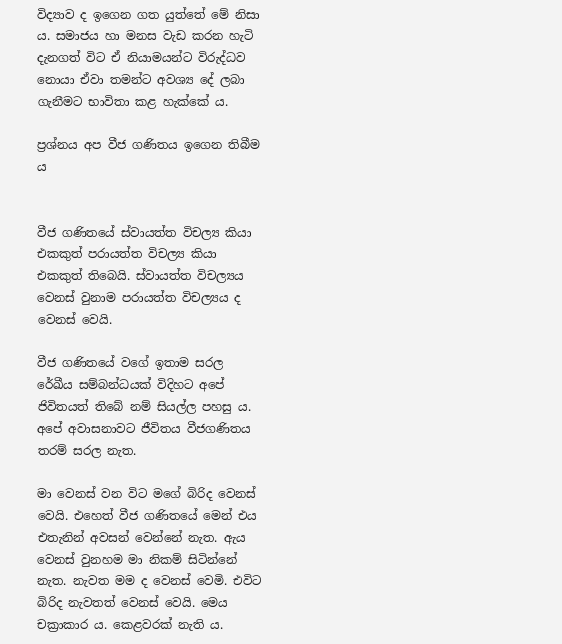විද්‍යාව ද ඉගෙන ගත යුත්තේ මේ නිසා ය. සමාජය හා මනස වැඩ කරන හැටි දැනගත් විට ඒ නියාමයන්ට විරුද්ධව නොයා ඒවා තමන්ට අවශ්‍ය දේ ලබා ගැනීමට භාවිතා කළ හැක්කේ ය.

ප්‍රශ්නය අප වීජ ගණිතය ඉගෙන තිබීම ය


වීජ ගණිතයේ ස්වායත්ත විචල්‍ය කියා එකකුත් පරායත්ත විචල්‍ය කියා එකකුත් තිබෙයි. ස්වායත්ත විචල්‍යය වෙනස් වුනාම පරායත්ත විචල්‍යය ද වෙනස් වෙයි.

වීජ ගණිතයේ වගේ ඉතාම සරල රේඛීය සම්බන්ධයක් විදිහට අපේ ජිවිතයත් තිබේ නම් සියල්ල පහසු ය. අපේ අවාසනාවට ජීවිතය වීජගණිතය තරම් සරල නැත.

මා වෙනස් වන විට මගේ බිරිද වෙනස් වෙයි. එහෙත් වීජ ගණිතයේ මෙන් එය එතැනින් අවසන් වෙන්නේ නැත. ඇය වෙනස් වුනහම මා නිකම් සිටින්නේ නැත. නැවත මම ද වෙනස් වෙමි. එවිට බිරිද නැවතත් වෙනස් වෙයි. මෙය චක්‍රාකාර ය. කෙළවරක් නැති ය.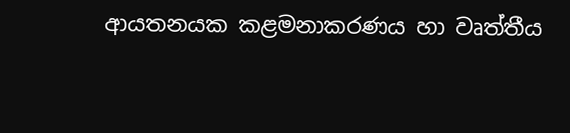ආයතනයක කළමනාකරණය හා වෘත්තීය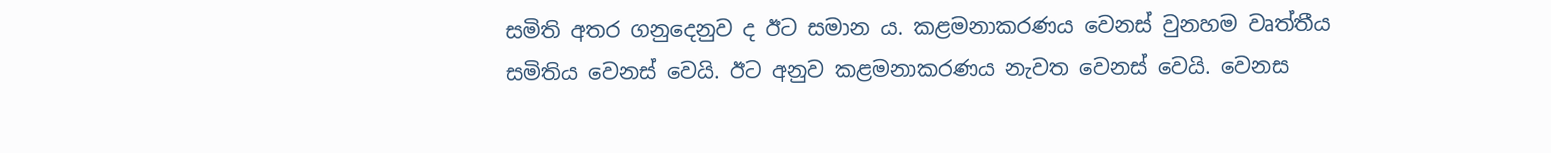සමිති අතර ගනුදෙනුව ද ඊට සමාන ය. කළමනාකරණය වෙනස් වුනහම වෘත්තීය සමිතිය වෙනස් වෙයි. ඊට අනුව කළමනාකරණය නැවත වෙනස් වෙයි. වෙනස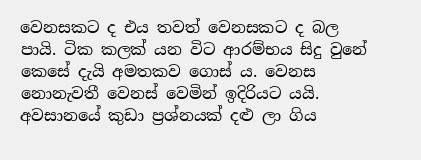වෙනසකට ද එය තවත් වෙනසකට ද බල පායි. ටික කලක් යන විට ආරම්භය සිදු වුනේ කෙසේ දැයි අමතකව ගොස් ය. වෙනස නොනැවතී වෙනස් වෙමින් ඉදිරියට යයි. අවසානයේ කුඩා ප්‍රශ්නයක් දළු ලා ගිය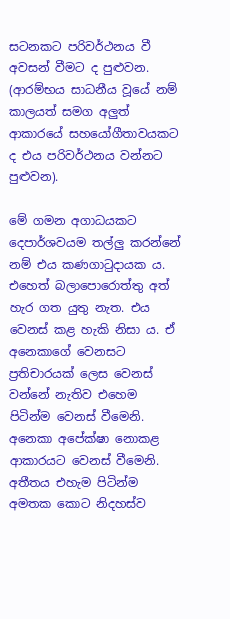සටනකට පරිවර්ථනය වී අවසන් වීමට ද පුළුවන. (ආරම්භය සාධනීය වූයේ නම් කාලයත් සමග අලුත් ආකාරයේ සහයෝගීතාවයකට ද එය පරිවර්ථනය වන්නට පුළුවන).

මේ ගමන අගාධයකට දෙපාර්ශවයම තල්ලු කරන්නේ නම් එය කණගාටුදායක ය. එහෙත් බලාපොරොත්තු අත් හැර ගත යුතු නැත. එය වෙනස් කළ හැකි නිසා ය. ඒ අනෙකාගේ වෙනසට ප්‍රතිචාරයක් ලෙස වෙනස් වන්නේ නැතිව එහෙම පිටින්ම වෙනස් වීමෙනි. අනෙකා අපේක්ෂා නොකළ ආකාරයට වෙනස් වීමෙනි. අතීතය එහැම පිටින්ම අමතක කොට නිදහස්ව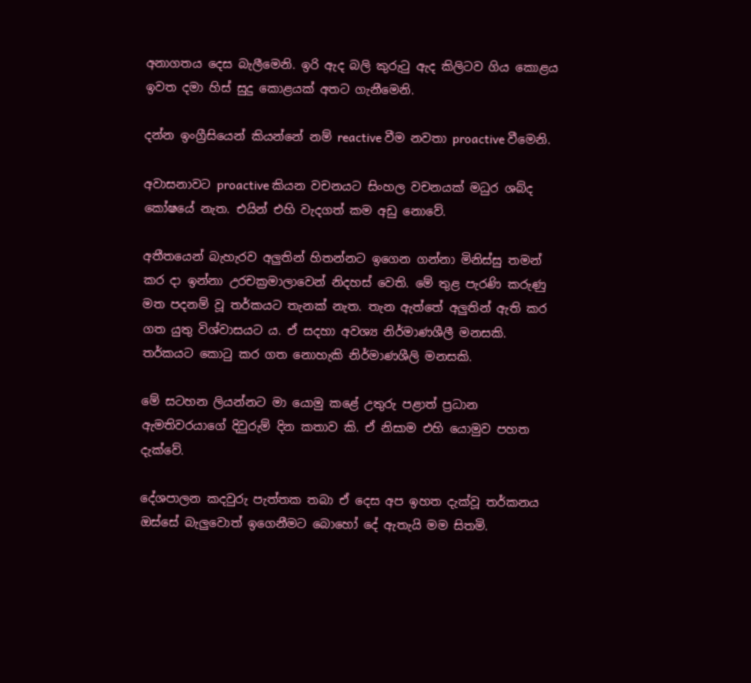අනාගතය දෙස බැලීමෙනි. ඉරි ඇද බලි කුරුටු ඇද කිලිටව ගිය කොළය ඉවත දමා හිස් සුදු කොළයක් අතට ගැනීමෙනි.

දන්න ඉංග්‍රීසියෙන් කියන්නේ නම් reactive වීම නවතා proactive වීමෙනි.

අවාසනාවට proactive කියන වචනයට සිංහල වචනයක් මධුර ශබ්ද කෝෂයේ නැත. එයින් එහි වැදගත් කම අඩු නොවේ.

අතීතයෙන් බැහැරව අලුතින් හිතන්නට ඉගෙන ගන්නා මිනිස්සු තමන් කර දා ඉන්නා උරචක්‍රමාලාවෙන් නිදහස් වෙති. මේ තුළ පැරණි කරුණු මත පදනම් වූ තර්කයට තැනක් නැත. තැන ඇත්තේ අලුතින් ඇති කර ගත යුතු විශ්වාසයට ය. ඒ සදහා අවශ්‍ය නිර්මාණශීලී මනසකි. තර්කයට කොටු කර ගත නොහැකි නිර්මාණශීලි මනසකි.

මේ සටහන ලියන්නට මා යොමු කළේ උතුරු පළාත් ප්‍රධාන ඇමතිවරයාගේ දිවුරුම් දින කතාව කි. ඒ නිසාම එහි යොමුව පහත දැක්වේ.

දේශපාලන කදවුරු පැත්තක තබා ඒ දෙස අප ඉහත දැක්වූ තර්කනය ඔස්සේ බැලුවොත් ඉගෙනීමට බොහෝ දේ ඇතැයි මම සිතමි.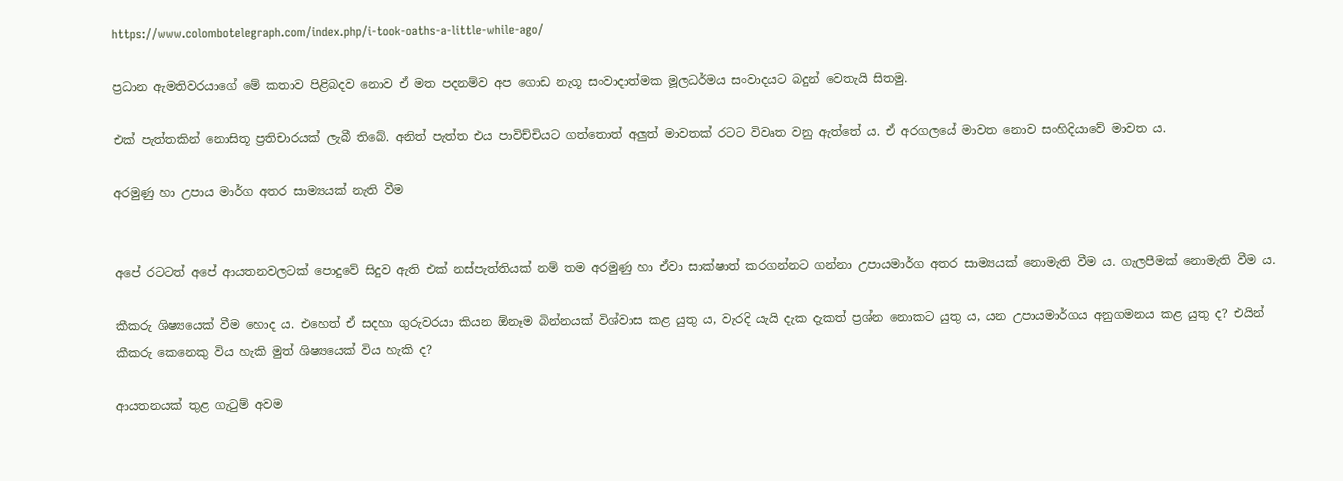https://www.colombotelegraph.com/index.php/i-took-oaths-a-little-while-ago/

ප්‍රධාන ඇමතිවරයාගේ මේ කතාව පිළිබදව නොව ඒ මත පදනම්ව අප ගොඩ නැගූ සංවාදාත්මක මූලධර්මය සංවාදයට බදුන් වෙතැයි සිතමු.

එක් පැත්තකින් නොසිතූ ප්‍රතිචාරයක් ලැබී තිබේ. අනිත් පැත්ත එය පාවිච්චියට ගත්තොත් අලුත් මාවතක් රටට විවෘත වනු ඇත්තේ ය. ඒ අරගලයේ මාවත නොව සංහිදියාවේ මාවත ය.

අරමුණු හා උපාය මාර්ග අතර සාම්‍යයක් නැති වීම


අපේ රටටත් අපේ ආයතනවලටක් පොදුවේ සිදුව ඇති එක් නස්පැත්තියක් නම් තම අරමුණු හා ඒවා සාක්ෂාත් කරගන්නට ගන්නා උපායමාර්ග අතර සාම්‍යයක් නොමැති වීම ය. ගැලපීමක් නොමැති වීම ය.

කීකරු ශිෂ්‍යයෙක් වීම හොද ය. එහෙත් ඒ සදහා ගුරුවරයා කියන ඕනෑම බින්නයක් විශ්වාස කළ යුතු ය, වැරදි යැයි දැක දැකත් ප්‍රශ්න නොකට යුතු ය, යන උපායමාර්ගය අනුගමනය කළ යුතු ද? එයින් කීකරු කෙනෙකු විය හැකි මුත් ශිෂ්‍යයෙක් විය හැකි ද?

ආයතනයක් තුළ ගැටුම් අවම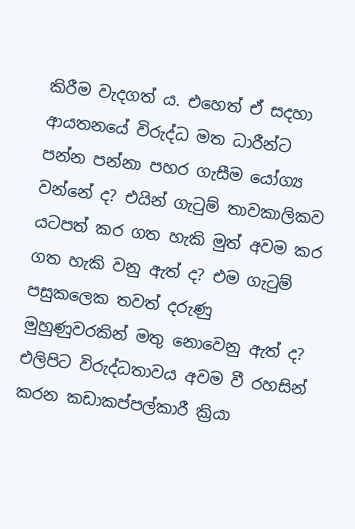කිරීම වැදගත් ය. එහෙත් ඒ සදහා ආයතනයේ විරුද්ධ මත ධාරීන්ට පන්න පන්නා පහර ගැසීම යෝග්‍ය වන්නේ ද? එයින් ගැටුම් තාවකාලිකව යටපත් කර ගත හැකි මුත් අවම කර ගත හැකි වනු ඇත් ද? එම ගැටුම් පසුකලෙක තවත් දරුණු මුහුණුවරකින් මතු නොවෙනු ඇත් ද? එලිපිට විරුද්ධතාවය අවම වී රහසින් කරන කඩාකප්පල්කාරී ක්‍රියා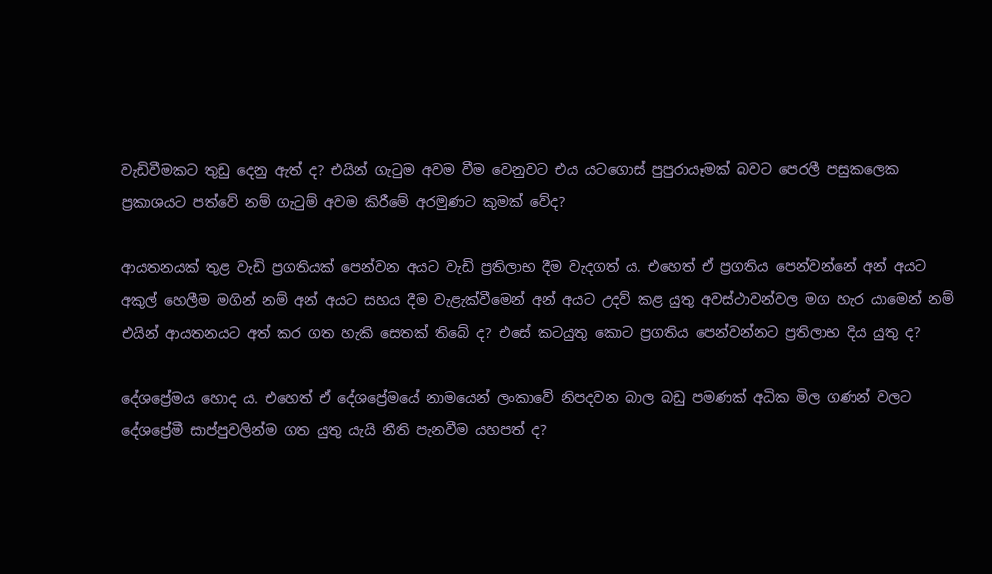වැඩිවීමකට තුඩු දෙනු ඇත් ද? එයින් ගැටුම අවම වීම වෙනුවට එය යටගොස් පුපුරායෑමක් බවට පෙරලී පසුකලෙක ප්‍රකාශයට පත්වේ නම් ගැටුම් අවම කිරීමේ අරමුණට කුමක් වේද?

ආයතනයක් තුළ වැඩි ප්‍රගතියක් පෙන්වන අයට වැඩි ප්‍රතිලාභ දීම වැදගත් ය. එහෙත් ඒ ප්‍රගතිය පෙන්වන්නේ අන් අයට අකුල් හෙලීම මගින් නම් අන් අයට සහය දීම වැළැක්වීමෙන් අන් අයට උදව් කළ යුතු අවස්ථාවන්වල මග හැර යාමෙන් නම් එයින් ආයතනයට අත් කර ගත හැකි සෙතක් තිබේ ද? එසේ කටයුතු කොට ප්‍රගතිය පෙන්වන්නට ප්‍රතිලාභ දිය යුතු ද?

දේශප්‍රේමය හොද ය. එහෙත් ඒ දේශප්‍රේමයේ නාමයෙන් ලංකාවේ නිපදවන බාල බඩු පමණක් අධික මිල ගණන් වලට දේශප්‍රේමී සාප්පුවලින්ම ගත යුතු යැයි නීති පැනවීම යහපත් ද?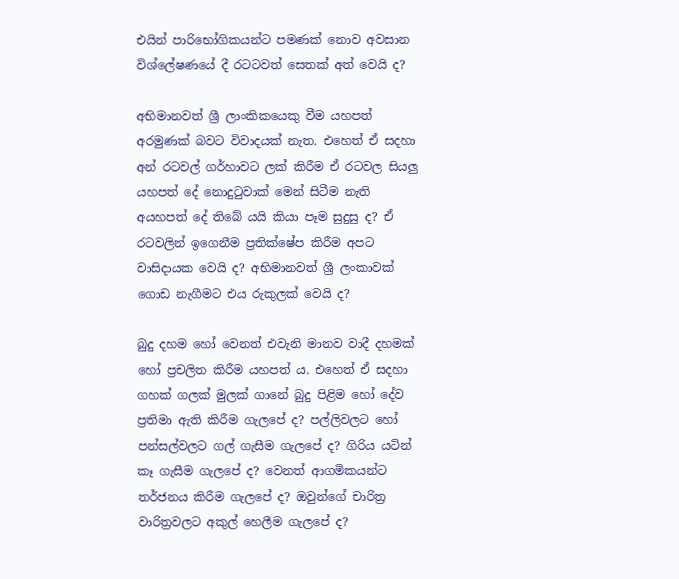එයින් පාරිභෝගිකයන්ට පමණක් නොව අවසාන විශ්ලේෂණයේ දී රටටවත් සෙතක් අත් වෙයි ද?

අභිමානවත් ශ්‍රී ලාංකිකයෙකු වීම යහපත් අරමුණක් බවට විවාදයක් නැත. එහෙත් ඒ සදහා අන් රටවල් ගර්හාවට ලක් කිරීම ඒ රටවල සියලු යහපත් දේ නොදුටුවාක් මෙන් සිටීම නැති අයහපත් දේ තිබේ යයි කියා පෑම සුදුසු ද? ඒ රටවලින් ඉගෙනීම ප්‍රතික්ෂේප කිරීම අපට වාසිදායක වෙයි ද? අභිමානවත් ශ්‍රී ලංකාවක් ගොඩ නැගීමට එය රුකුලක් වෙයි ද?

බුදු දහම හෝ වෙනත් එවැනි මානව වාදී දහමක් හෝ ප්‍රචලිත කිරීම යහපත් ය. එහෙත් ඒ සදහා ගහක් ගලක් මුලක් ගානේ බුදු පිළිම හෝ දේව ප්‍රතිමා ඇති කිරීම ගැලපේ ද? පල්ලිවලට හෝ පන්සල්වලට ගල් ගැසීම ගැලපේ ද? ගිරිය යටින් කෑ ගැසීම ගැලපේ ද? වෙනත් ආගමිකයන්ට තර්ජනය කිරීම ගැලපේ ද? ඔවුන්ගේ චාරිත්‍ර වාරිත්‍රවලට අකුල් හෙලීම ගැලපේ ද?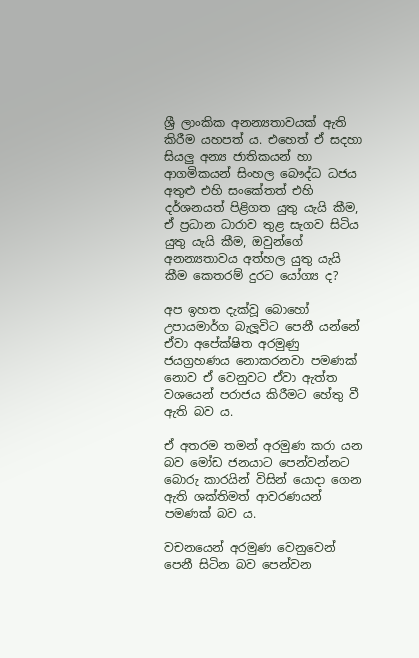ශ්‍රී ලාංකික අනන්‍යතාවයක් ඇති කිරීම යහපත් ය. එහෙත් ඒ සදහා සියලු අන්‍ය ජාතිකයන් හා ආගමිකයන් සිංහල බෞද්ධ ධජය අතුළු එහි සංකේතත් එහි දර්ශනයත් පිළිගත යුතු යැයි කීම, ඒ ප්‍රධාන ධාරාව තුළ සැගව සිටිය යුතු යැයි කීම, ඔවුන්ගේ අනන්‍යතාවය අත්හල යුතු යැයි කීම කෙතරම් දුරට යෝග්‍ය ද?

අප ඉහත දැක්වූ බොහෝ උපායමාර්ග බැලූවිට පෙනී යන්නේ ඒවා අපේක්ෂිත අරමුණු ජයග්‍රහණය නොකරනවා පමණක් නොව ඒ වෙනුවට ඒවා ඇත්ත වශයෙන් පරාජය කිරීමට හේතු වී ඇති බව ය.

ඒ අතරම තමන් අරමුණ කරා යන බව මෝඩ ජනයාට පෙන්වන්නට බොරු කාරයින් විසින් යොදා ගෙන ඇති ශක්තිමත් ආවරණයන් පමණක් බව ය.

වචනයෙන් අරමුණ වෙනුවෙන් පෙනී සිටින බව පෙන්වන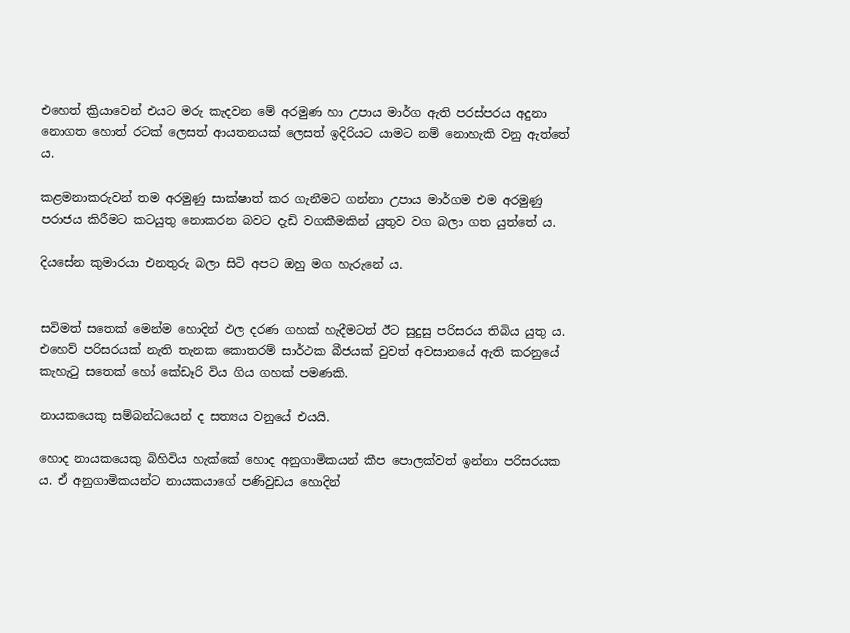එහෙත් ක්‍රියාවෙන් එයට මරු කැදවන මේ අරමුණ හා උපාය මාර්ග ඇති පරස්පරය අදුනා නොගත හොත් රටක් ලෙසත් ආයතනයක් ලෙසත් ඉදිරියට යාමට නම් නොහැකි වනු ඇත්තේ ය.

කළමනාකරුවන් තම අරමුණු සාක්ෂාත් කර ගැනීමට ගන්නා උපාය මාර්ගම එම අරමුණු පරාජය කිරීමට කටයුතු නොකරන බවට දැඩි වගකීමකින් යුතුව වග බලා ගත යුත්තේ ය.

දියසේන කුමාරයා එනතුරු බලා සිටි අපට ඔහු මග හැරුනේ ය.


සවිමත් සතෙක් මෙන්ම හොදින් ඵල දරණ ගහක් හැදීමටත් ඊට සුදුසු පරිසරය තිබිය යුතු ය. එහෙව් පරිසරයක් නැති තැනක කොතරම් සාර්ථක බීජයක් වුවත් අවසානයේ ඇති කරනුයේ කැහැටු සතෙක් හෝ කේඩෑරි විය ගිය ගහක් පමණකි.

නායකයෙකු සම්බන්ධයෙන් ද සත්‍යය වනුයේ එයයි.

හොද නායකයෙකු බිහිවිය හැක්කේ හොද අනුගාමිකයන් කීප පොලක්වත් ඉන්නා පරිසරයක ය. ඒ අනුගාමිකයන්ට නායකයාගේ පණිවුඩය හොදින්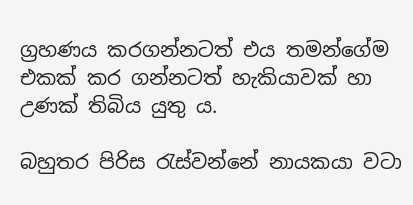ග්‍රහණය කරගන්නටත් එය තමන්ගේම එකක් කර ගන්නටත් හැකියාවක් හා උණක් තිබිය යුතු ය.

බහුතර පිරිස රැස්වන්නේ නායකයා වටා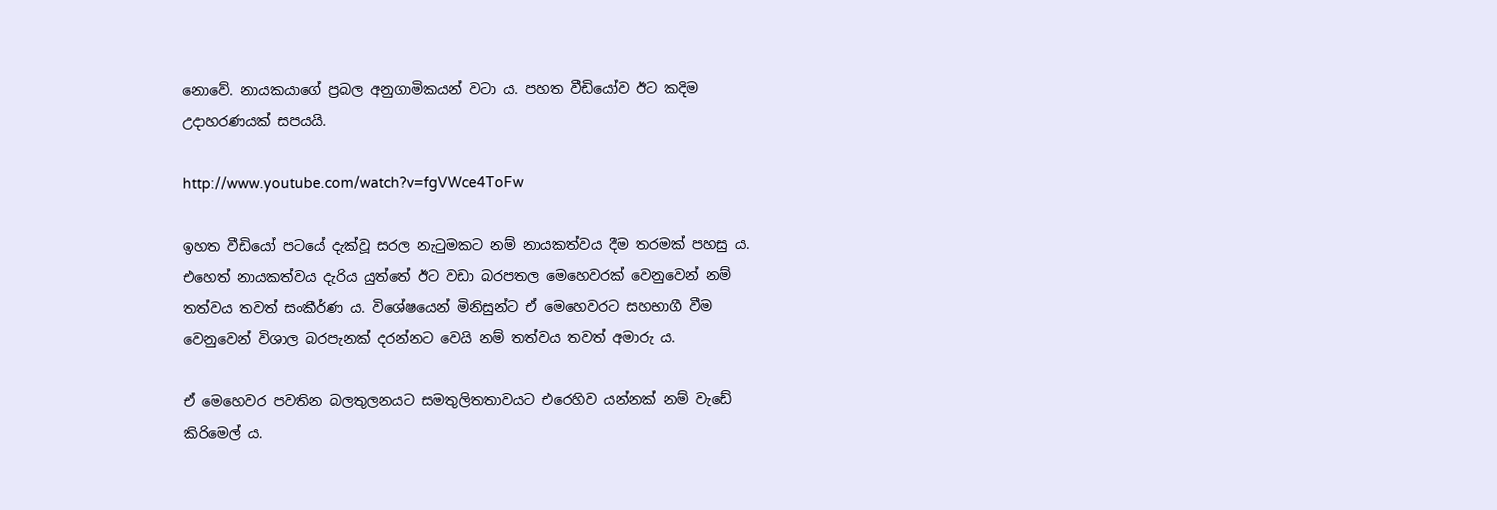නොවේ. නායකයාගේ ප්‍රබල අනුගාමිකයන් වටා ය. පහත වීඩියෝව ඊට කදිම උදාහරණයක් සපයයි.

http://www.youtube.com/watch?v=fgVWce4ToFw

ඉහත වීඩියෝ පටයේ දැක්වූ සරල නැටුමකට නම් නායකත්වය දීම තරමක් පහසු ය. එහෙත් නායකත්වය දැරිය යුත්තේ ඊට වඩා බරපතල මෙහෙවරක් වෙනුවෙන් නම් තත්වය තවත් සංකීර්ණ ය. විශේෂයෙන් මිනිසුන්ට ඒ මෙහෙවරට සහභාගී වීම වෙනුවෙන් විශාල බරපැනක් දරන්නට වෙයි නම් තත්වය තවත් අමාරු ය.

ඒ මෙහෙවර පවතින බලතුලනයට සමතුලිතතාවයට එරෙහිව යන්නක් නම් වැඩේ කිරිමෙල් ය.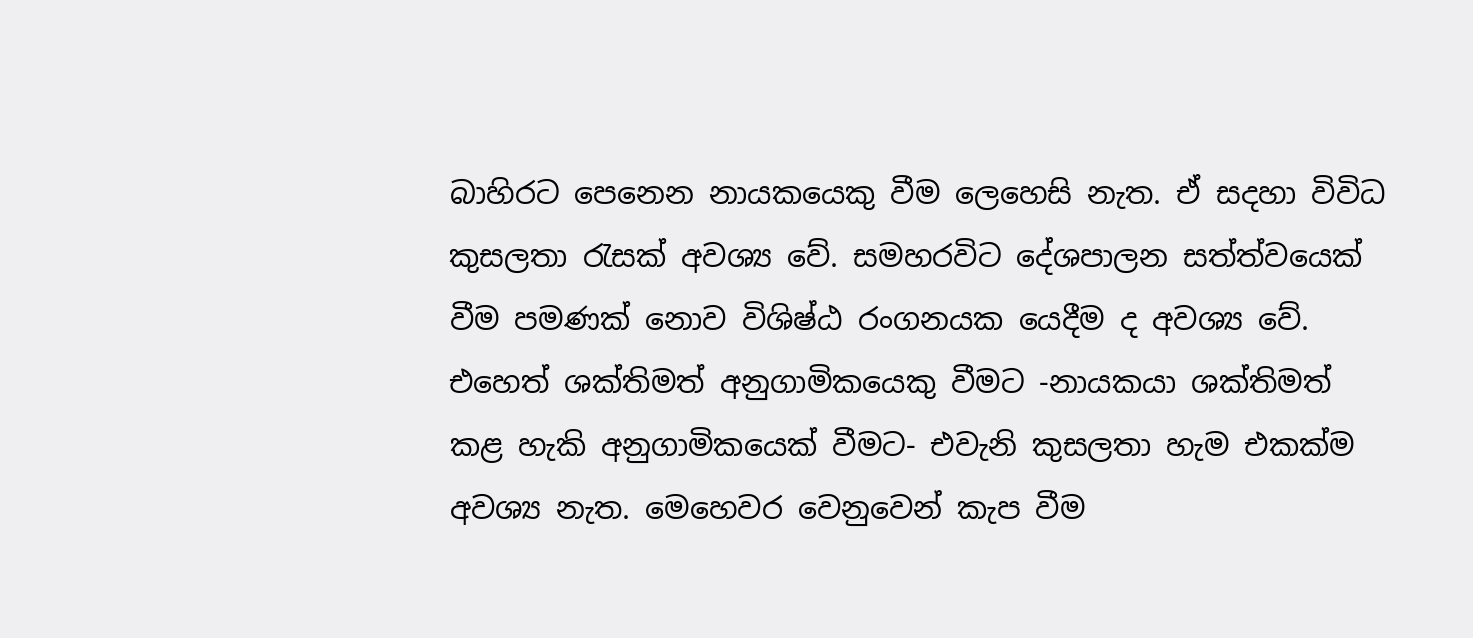බාහිරට පෙනෙන නායකයෙකු වීම ලෙහෙසි නැත. ඒ සදහා විවිධ කුසලතා රැසක් අවශ්‍ය වේ. සමහරවිට දේශපාලන සත්ත්වයෙක් වීම පමණක් නොව විශිෂ්ඨ රංගනයක යෙදීම ද අවශ්‍ය වේ. එහෙත් ශක්තිමත් අනුගාමිකයෙකු වීමට -නායකයා ශක්තිමත් කළ හැකි අනුගාමිකයෙක් වීමට- එවැනි කුසලතා හැම එකක්ම අවශ්‍ය නැත. මෙහෙවර වෙනුවෙන් කැප වීම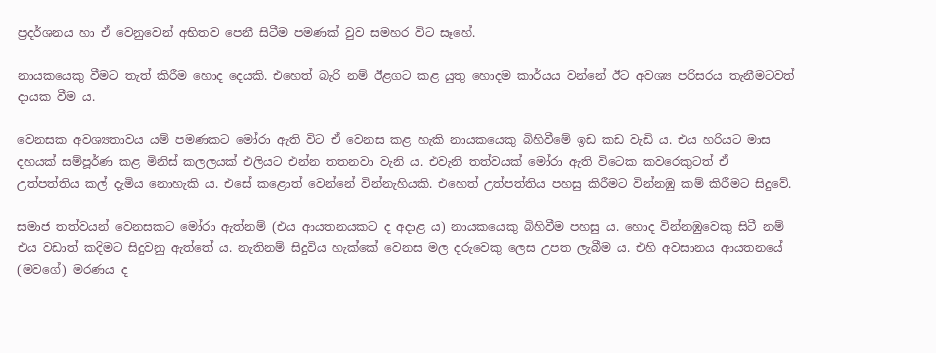ප්‍රදර්ශනය හා ඒ වෙනුවෙන් අභිතව පෙනී සිටීම පමණක් වුව සමහර විට සෑහේ.

නායකයෙකු වීමට තැත් කිරීම හොද දෙයකි. එහෙත් බැරි නම් ඊළගට කළ යුතු හොදම කාර්යය වන්නේ ඊට අවශ්‍ය පරිසරය තැනීමටවත් දායක වීම ය.

වෙනසක අවශ්‍යතාවය යම් පමණකට මෝරා ඇති විට ඒ වෙනස කළ හැකි නායකයෙකු බිහිවීමේ ඉඩ කඩ වැඩි ය. එය හරියට මාස දහයක් සම්පූර්ණ කළ මිනිස් කලලයක් එලියට එන්න තතනවා වැනි ය. එවැනි තත්වයක් මෝරා ඇති විටෙක කවරෙකුටත් ඒ උත්පත්තිය කල් දැමිය නොහැකි ය. එසේ කළොත් වෙන්නේ වින්නැහියකි. එහෙත් උත්පත්තිය පහසු කිරීමට වින්නඹු කම් කිරීමට සිදුවේ.

සමාජ තත්වයන් වෙනසකට මෝරා ඇත්නම් (එය ආයතනයකට ද අදාළ ය) නායකයෙකු බිහිවීම පහසු ය. හොද වින්නඹුවෙකු සිටී නම් එය වඩාත් කදිමට සිදුවනු ඇත්තේ ය. නැතිනම් සිදුවිය හැක්කේ වෙනස මල දරුවෙකු ලෙස උපත ලැබීම ය. එහි අවසානය ආයතනයේ (මවගේ) මරණය ද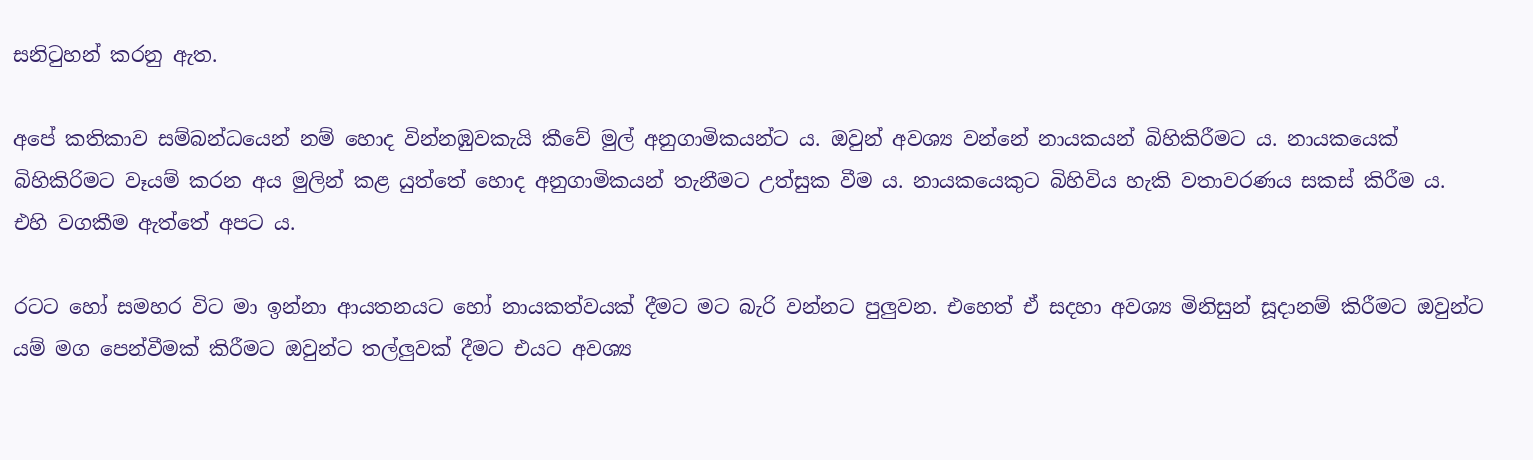සනිටුහන් කරනු ඇත.

අපේ කතිකාව සම්බන්ධයෙන් නම් හොද වින්නඹුවකැයි කීවේ මුල් අනුගාමිකයන්ට ය. ඔවුන් අවශ්‍ය වන්නේ නායකයන් බිහිකිරීමට ය. නායකයෙක් බිහිකිරිමට වෑයම් කරන අය මුලින් කළ යුත්තේ හොද අනුගාමිකයන් තැනීමට උත්සුක වීම ය. නායකයෙකුට බිහිවිය හැකි වතාවරණය සකස් කිරීම ය. එහි වගකීම ඇත්තේ අපට ය.

රටට හෝ සමහර විට මා ඉන්නා ආයතනයට හෝ නායකත්වයක් දීමට මට බැරි වන්නට පුලුවන. එහෙත් ඒ සදහා අවශ්‍ය මිනිසුන් සූදානම් කිරීමට ඔවුන්ට යම් මග පෙන්වීමක් කිරීමට ඔවුන්ට තල්ලුවක් දීමට එයට අවශ්‍ය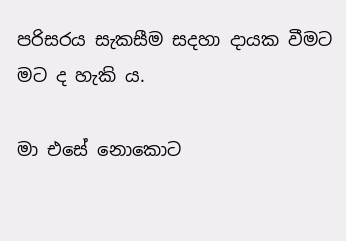පරිසරය සැකසීම සදහා දායක වීමට මට ද හැකි ය.

මා එසේ නොකොට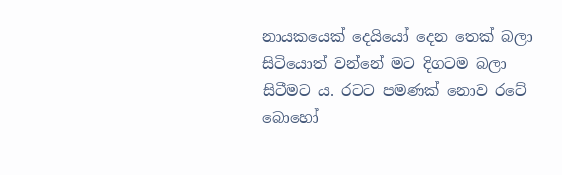නායකයෙක් දෙයියෝ දෙන තෙක් බලා සිටියොත් වන්නේ මට දිගටම බලා සිටීමට ය. රටට පමණක් නොව රටේ බොහෝ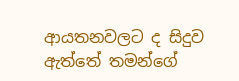ආයතනවලට ද සිදුව ඇත්තේ තමන්ගේ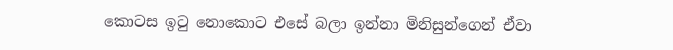කොටස ඉටු නොකොට එසේ බලා ඉන්නා මිනිසුන්ගෙන් ඒවා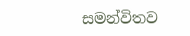සමන්විතව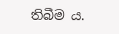තිබීම ය.